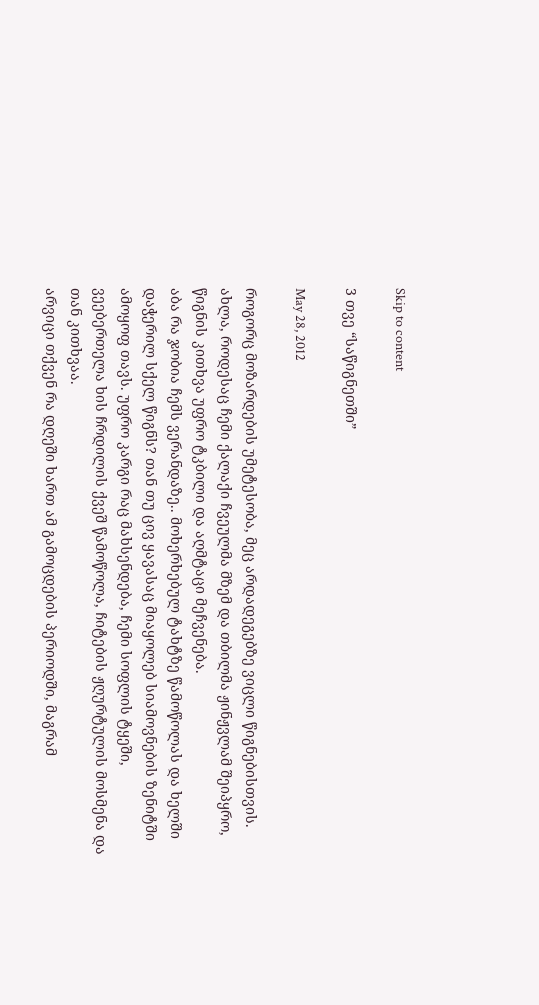Skip to content

3 თვე “საწიგნეთში”

May 28, 2012

როგორც მოზარდების უმეტესობა, მეც არდადეგებზე ვიცლი წიგნებისთვის. ახლა, როდესაც ჩემი ქალაქი ჩვეულმა მზემ და თბილმა ჟინჟვლამ შეიპყრო, წიგნის კითხვა უფრო ტკბილი და აღმტაცი მეჩვენება.
აბა რა ჯობია ჩემს ვერანდაზე.. მოხერხებულ ტახტზე წამოწოლას და ხელში დაჭერილ სქელ წიგნს? თან თუ ცივ ყავასაც მიაყოლებ სიამოვნების ზენიტში ამოყოფ თავს. უფრო კარგი რაც მახსენდება, ჩემი სოფლის ტყეში, ვეებერთელა ხის ჩრდილის ქვეშ წამოწოლა, ჩიტების ჟღურტულის მოსმენა და თან კითხვაა.
არვიცი თქვენ რა დღეში ხართ ამ გამოცდების პერიოდში, მაგრამ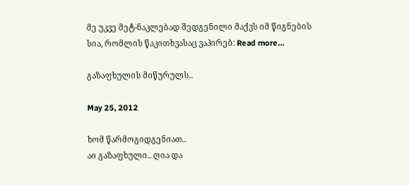მე უკვე მეტ-ნაკლებად შედგენილი მაქვს იმ წიგნების სია, რომლის წაკითხვასაც ვაპირებ: Read more…

გაზაფხულის მიწურულს..

May 25, 2012

ხომ წარმოგიდგენიათ..
აი გაზაფხული.. ღია და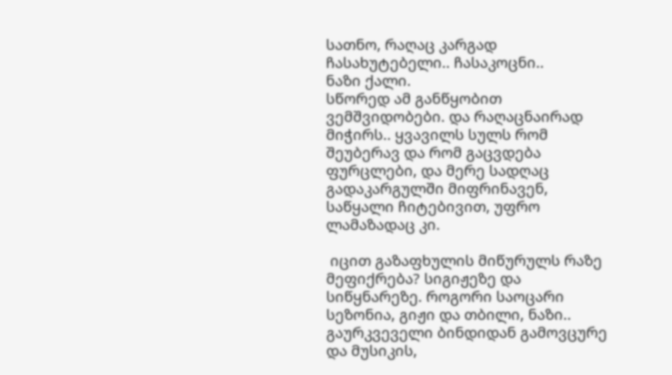სათნო, რაღაც კარგად ჩასახუტებელი.. ჩასაკოცნი..
ნაზი ქალი.
სწორედ ამ განწყობით ვემშვიდობები. და რაღაცნაირად მიჭირს.. ყვავილს სულს რომ შეუბერავ და რომ გაცვდება ფურცლები, და მერე სადღაც გადაკარგულში მიფრინავენ, საწყალი ჩიტებივით, უფრო ლამაზადაც კი.

 იცით გაზაფხულის მიწურულს რაზე მეფიქრება? სიგიჟეზე და სიწყნარეზე. როგორი საოცარი სეზონია, გიჟი და თბილი, ნაზი..
გაურკვეველი ბინდიდან გამოვცურე და მუსიკის,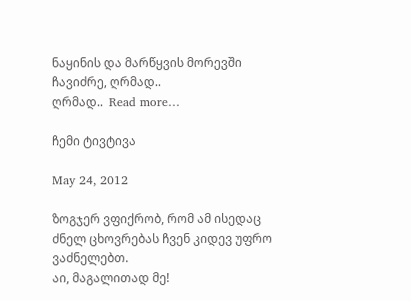ნაყინის და მარწყვის მორევში ჩავიძრე, ღრმად..
ღრმად..  Read more…

ჩემი ტივტივა

May 24, 2012

ზოგჯერ ვფიქრობ, რომ ამ ისედაც ძნელ ცხოვრებას ჩვენ კიდევ უფრო ვაძნელებთ.
აი, მაგალითად მე!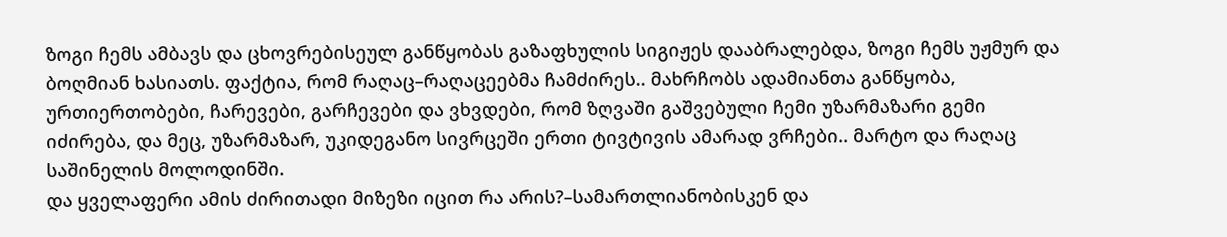ზოგი ჩემს ამბავს და ცხოვრებისეულ განწყობას გაზაფხულის სიგიჟეს დააბრალებდა, ზოგი ჩემს უჟმურ და ბოღმიან ხასიათს. ფაქტია, რომ რაღაც–რაღაცეებმა ჩამძირეს.. მახრჩობს ადამიანთა განწყობა, ურთიერთობები, ჩარევები, გარჩევები და ვხვდები, რომ ზღვაში გაშვებული ჩემი უზარმაზარი გემი იძირება, და მეც, უზარმაზარ, უკიდეგანო სივრცეში ერთი ტივტივის ამარად ვრჩები.. მარტო და რაღაც საშინელის მოლოდინში.
და ყველაფერი ამის ძირითადი მიზეზი იცით რა არის?–სამართლიანობისკენ და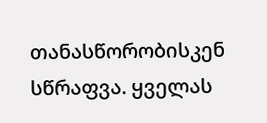თანასწორობისკენ სწრაფვა. ყველას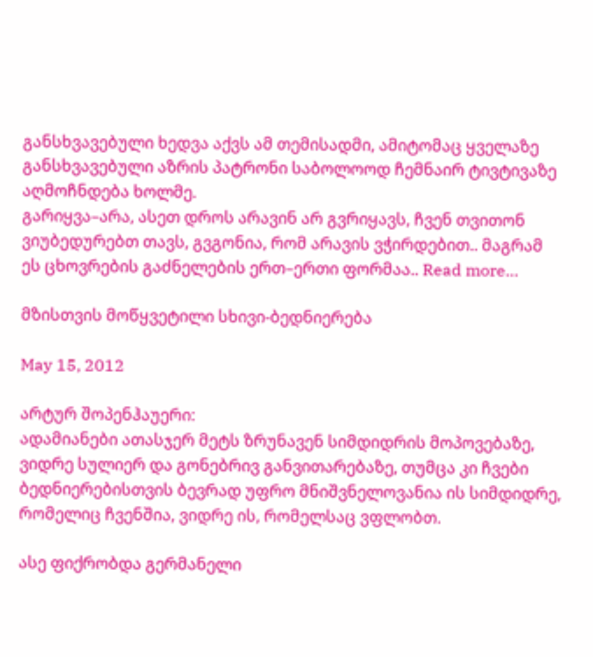განსხვავებული ხედვა აქვს ამ თემისადმი, ამიტომაც ყველაზე განსხვავებული აზრის პატრონი საბოლოოდ ჩემნაირ ტივტივაზე აღმოჩნდება ხოლმე.
გარიყვა–არა, ასეთ დროს არავინ არ გვრიყავს, ჩვენ თვითონ ვიუბედურებთ თავს, გვგონია, რომ არავის ვჭირდებით.. მაგრამ ეს ცხოვრების გაძნელების ერთ–ერთი ფორმაა.. Read more…

მზისთვის მოწყვეტილი სხივი-ბედნიერება

May 15, 2012

არტურ შოპენჰაუერი:
ადამიანები ათასჯერ მეტს ზრუნავენ სიმდიდრის მოპოვებაზე, ვიდრე სულიერ და გონებრივ განვითარებაზე, თუმცა კი ჩვები ბედნიერებისთვის ბევრად უფრო მნიშვნელოვანია ის სიმდიდრე, რომელიც ჩვენშია, ვიდრე ის, რომელსაც ვფლობთ.

ასე ფიქრობდა გერმანელი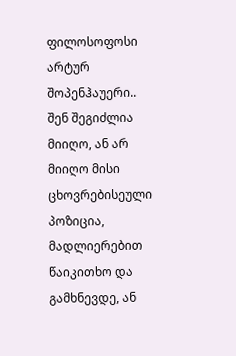ფილოსოფოსი არტურ შოპენჰაუერი.. შენ შეგიძლია მიიღო, ან არ მიიღო მისი ცხოვრებისეული პოზიცია, მადლიერებით წაიკითხო და გამხნევდე, ან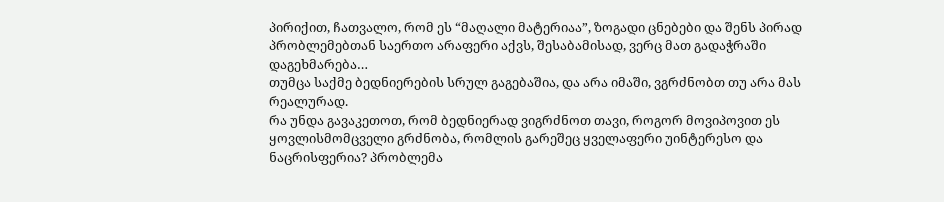პირიქით, ჩათვალო, რომ ეს “მაღალი მატერიაა”, ზოგადი ცნებები და შენს პირად პრობლემებთან საერთო არაფერი აქვს, შესაბამისად, ვერც მათ გადაჭრაში დაგეხმარება…
თუმცა საქმე ბედნიერების სრულ გაგებაშია, და არა იმაში, ვგრძნობთ თუ არა მას რეალურად.
რა უნდა გავაკეთოთ, რომ ბედნიერად ვიგრძნოთ თავი, როგორ მოვიპოვით ეს ყოვლისმომცველი გრძნობა, რომლის გარეშეც ყველაფერი უინტერესო და ნაცრისფერია? პრობლემა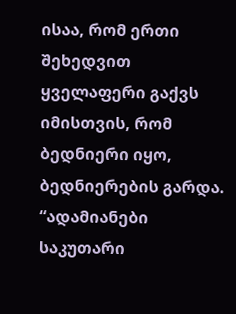ისაა, რომ ერთი შეხედვით ყველაფერი გაქვს იმისთვის, რომ ბედნიერი იყო, ბედნიერების გარდა.
“ადამიანები საკუთარი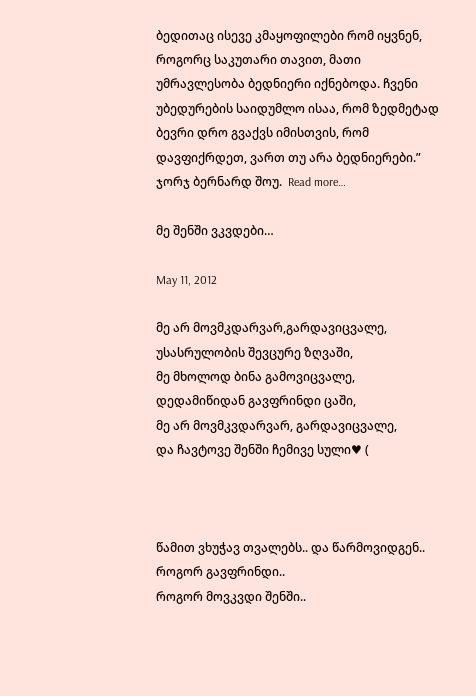ბედითაც ისევე კმაყოფილები რომ იყვნენ, როგორც საკუთარი თავით, მათი უმრავლესობა ბედნიერი იქნებოდა. ჩვენი უბედურების საიდუმლო ისაა, რომ ზედმეტად ბევრი დრო გვაქვს იმისთვის, რომ დავფიქრდეთ, ვართ თუ არა ბედნიერები.” ჯორჯ ბერნარდ შოუ.  Read more…

მე შენში ვკვდები…

May 11, 2012

მე არ მოვმკდარვარ,გარდავიცვალე,
უსასრულობის შევცურე ზღვაში,
მე მხოლოდ ბინა გამოვიცვალე,
დედამიწიდან გავფრინდი ცაში,
მე არ მოვმკვდარვარ, გარდავიცვალე,
და ჩავტოვე შენში ჩემივე სული♥ (



წამით ვხუჭავ თვალებს.. და წარმოვიდგენ..
როგორ გავფრინდი..
როგორ მოვკვდი შენში..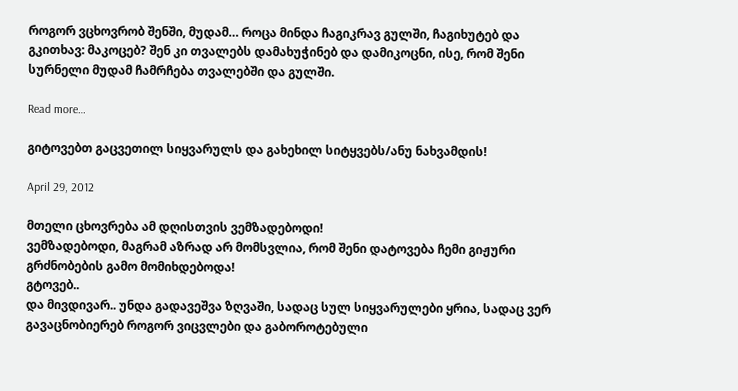როგორ ვცხოვრობ შენში, მუდამ… როცა მინდა ჩაგიკრავ გულში, ჩაგიხუტებ და გკითხავ: მაკოცებ? შენ კი თვალებს დამახუჭინებ და დამიკოცნი, ისე, რომ შენი სურნელი მუდამ ჩამრჩება თვალებში და გულში.

Read more…

გიტოვებთ გაცვეთილ სიყვარულს და გახეხილ სიტყვებს/ანუ ნახვამდის!

April 29, 2012

მთელი ცხოვრება ამ დღისთვის ვემზადებოდი!
ვემზადებოდი, მაგრამ აზრად არ მომსვლია, რომ შენი დატოვება ჩემი გიჟური გრძნობების გამო მომიხდებოდა!
გტოვებ..
და მივდივარ.. უნდა გადავეშვა ზღვაში, სადაც სულ სიყვარულები ყრია, სადაც ვერ გავაცნობიერებ როგორ ვიცვლები და გაბოროტებული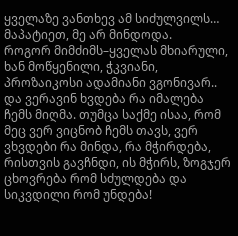ყველაზე ვანთხევ ამ სიძულვილს… მაპატიეთ, მე არ მინდოდა.
როგორ მიმძიმს–ყველას მხიარული, ხან მოწყენილი, ჭკვიანი, პროზაიკოსი ადამიანი ვგონივარ.. და ვერავინ ხვდება რა იმალება ჩემს მიღმა. თუმცა საქმე ისაა, რომ მეც ვერ ვიცნობ ჩემს თავს, ვერ ვხვდები რა მინდა, რა მჭირდება, რისთვის გავჩნდი, ის მჭირს, ზოგჯერ ცხოვრება რომ სძულდება და სიკვდილი რომ უნდება!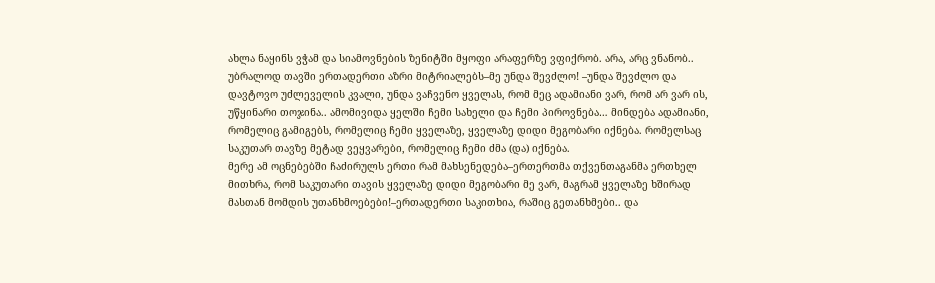ახლა ნაყინს ვჭამ და სიამოვნების ზენიტში მყოფი არაფერზე ვფიქრობ. არა, არც ვნანობ.. უბრალოდ თავში ერთადერთი აზრი მიტრიალებს–მე უნდა შევძლო! –უნდა შევძლო და დავტოვო უძლეველის კვალი, უნდა ვაჩვენო ყველას, რომ მეც ადამიანი ვარ, რომ არ ვარ ის, უწყინარი თოჯინა.. ამომივიდა ყელში ჩემი სახელი და ჩემი პიროვნება… მინდება ადამიანი, რომელიც გამიგებს, რომელიც ჩემი ყველაზე, ყველაზე დიდი მეგობარი იქნება. რომელსაც საკუთარ თავზე მეტად ვეყვარები, რომელიც ჩემი ძმა (და) იქნება.
მერე ამ ოცნებებში ჩაძირულს ერთი რამ მახსენედება–ერთერთმა თქვენთაგანმა ერთხელ მითხრა, რომ საკუთარი თავის ყველაზე დიდი მეგობარი მე ვარ, მაგრამ ყველაზე ხშირად მასთან მომდის უთანხმოებები!–ერთადერთი საკითხია, რაშიც გეთანხმები.. და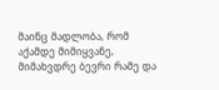მაინც მადლობა, რომ აქამდე მიმიყვანე, მიმახვდრე ბევრი რამე და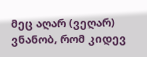მეც აღარ (ვეღარ) ვნანობ, რომ კიდევ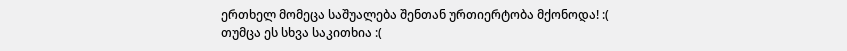ერთხელ მომეცა საშუალება შენთან ურთიერტობა მქონოდა! :(
თუმცა ეს სხვა საკითხია :(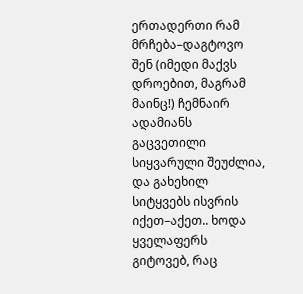ერთადერთი რამ მრჩება–დაგტოვო შენ (იმედი მაქვს დროებით, მაგრამ მაინც!) ჩემნაირ ადამიანს გაცვეთილი სიყვარული შეუძლია, და გახეხილ სიტყვებს ისვრის იქეთ–აქეთ.. ხოდა ყველაფერს გიტოვებ, რაც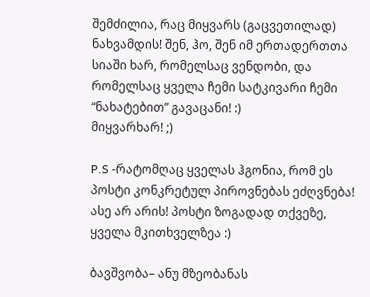შემძილია, რაც მიყვარს (გაცვეთილად)
ნახვამდის! შენ, ჰო, შენ იმ ერთადერთთა სიაში ხარ, რომელსაც ვენდობი, და რომელსაც ყველა ჩემი სატკივარი ჩემი “ნახატებით” გავაცანი! :)
მიყვარხარ! ;)

P.S -რატომღაც ყველას ჰგონია, რომ ეს პოსტი კონკრეტულ პიროვნებას ეძღვნება! ასე არ არის! პოსტი ზოგადად თქვეზე, ყველა მკითხველზეა :)

ბავშვობა– ანუ მზეობანას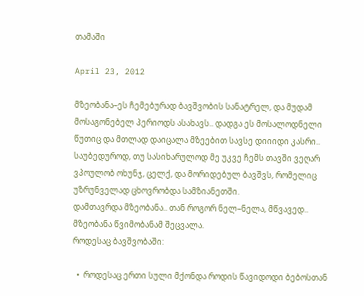თამაში

April 23, 2012

მზეობანა–ეს ჩემებურად ბავშვობის სანატრელ, და მუდამ მოსაგონებელ პერიოდს ასახავს.. დადგა ეს მოსალოდნელი წუთიც და მთლად დაიცალა მზეებით სავსე დიიიდი კასრი..
საუბედუროდ, თუ სასიხარულოდ მე უკვე ჩემს თავში ვეღარ ვპოულობ ოხუნჯ, ცელქ, და მორიდებულ ბავშვს, რომელიც უზრუნველად ცხოვრობდა სამზიანეთში.
დამთავრდა მზეობანა.. თან როგორ ნელ–ნელა, მწვავედ.. მზეობანა წვიმობანამ შეცვალა.
როდესაც ბავშვობაში:

  •  როდესაც ერთი სული მქონდა როდის წავიდოდი ბებოსთან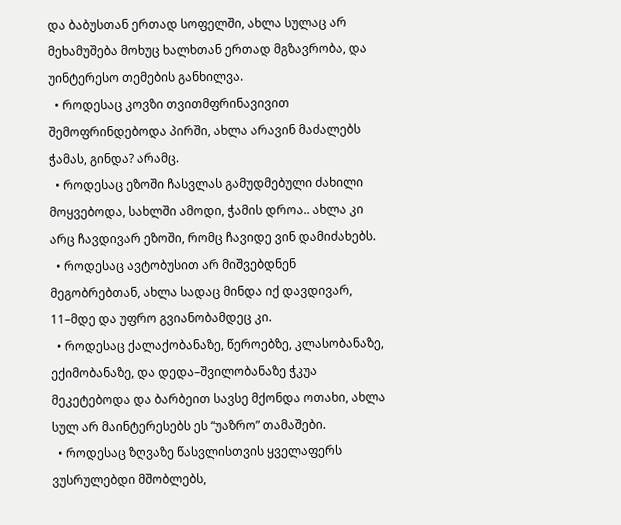და ბაბუსთან ერთად სოფელში, ახლა სულაც არ მეხამუშება მოხუც ხალხთან ერთად მგზავრობა, და უინტერესო თემების განხილვა.
  • როდესაც კოვზი თვითმფრინავივით შემოფრინდებოდა პირში, ახლა არავინ მაძალებს ჭამას, გინდა? არამც.
  • როდესაც ეზოში ჩასვლას გამუდმებული ძახილი მოყვებოდა, სახლში ამოდი, ჭამის დროა.. ახლა კი არც ჩავდივარ ეზოში, რომც ჩავიდე ვინ დამიძახებს.
  • როდესაც ავტობუსით არ მიშვებდნენ მეგობრებთან, ახლა სადაც მინდა იქ დავდივარ, 11–მდე და უფრო გვიანობამდეც კი.
  • როდესაც ქალაქობანაზე, წეროებზე, კლასობანაზე, ექიმობანაზე, და დედა–შვილობანაზე ჭკუა მეკეტებოდა და ბარბეით სავსე მქონდა ოთახი, ახლა სულ არ მაინტერესებს ეს “უაზრო” თამაშები.
  • როდესაც ზღვაზე წასვლისთვის ყველაფერს ვუსრულებდი მშობლებს,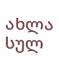ახლა სულ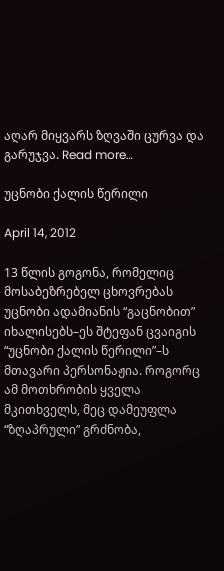აღარ მიყვარს ზღვაში ცურვა და გარუჯვა. Read more…

უცნობი ქალის წერილი

April 14, 2012

13 წლის გოგონა, რომელიც მოსაბეზრებელ ცხოვრებას უცნობი ადამიანის “გაცნობით” იხალისებს–ეს შტეფან ცვაიგის “უცნობი ქალის წერილი”–ს მთავარი პერსონაჟია. როგორც ამ მოთხრობის ყველა მკითხველს, მეც დამეუფლა “ზღაპრული” გრძნობა,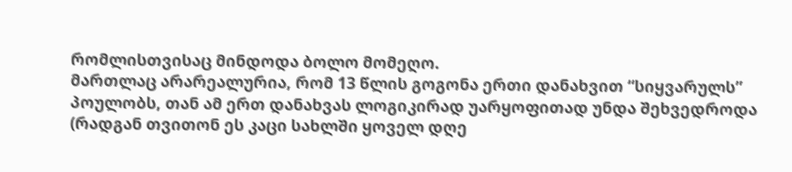რომლისთვისაც მინდოდა ბოლო მომეღო.
მართლაც არარეალურია, რომ 13 წლის გოგონა ერთი დანახვით “სიყვარულს” პოულობს, თან ამ ერთ დანახვას ლოგიკირად უარყოფითად უნდა შეხვედროდა (რადგან თვითონ ეს კაცი სახლში ყოველ დღე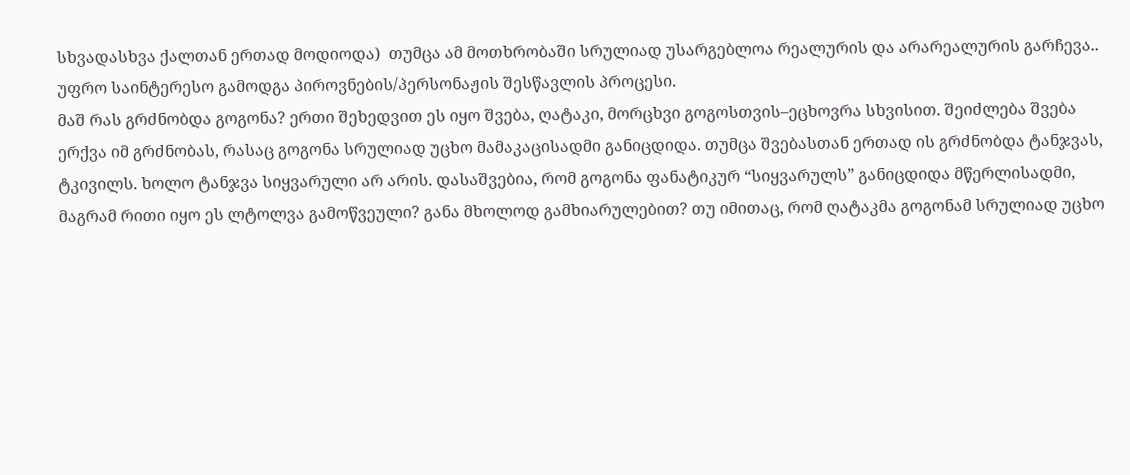სხვადასხვა ქალთან ერთად მოდიოდა)  თუმცა ამ მოთხრობაში სრულიად უსარგებლოა რეალურის და არარეალურის გარჩევა.. უფრო საინტერესო გამოდგა პიროვნების/პერსონაჟის შესწავლის პროცესი.
მაშ რას გრძნობდა გოგონა? ერთი შეხედვით ეს იყო შვება, ღატაკი, მორცხვი გოგოსთვის–ეცხოვრა სხვისით. შეიძლება შვება ერქვა იმ გრძნობას, რასაც გოგონა სრულიად უცხო მამაკაცისადმი განიცდიდა. თუმცა შვებასთან ერთად ის გრძნობდა ტანჯვას, ტკივილს. ხოლო ტანჯვა სიყვარული არ არის. დასაშვებია, რომ გოგონა ფანატიკურ “სიყვარულს” განიცდიდა მწერლისადმი, მაგრამ რითი იყო ეს ლტოლვა გამოწვეული? განა მხოლოდ გამხიარულებით? თუ იმითაც, რომ ღატაკმა გოგონამ სრულიად უცხო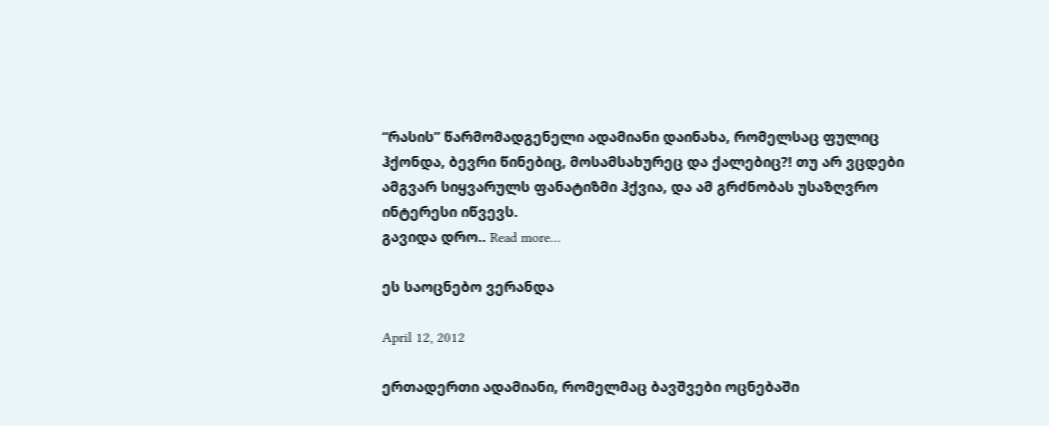“რასის” წარმომადგენელი ადამიანი დაინახა, რომელსაც ფულიც ჰქონდა, ბევრი წინებიც, მოსამსახურეც და ქალებიც?! თუ არ ვცდები ამგვარ სიყვარულს ფანატიზმი ჰქვია, და ამ გრძნობას უსაზღვრო ინტერესი იწვევს.
გავიდა დრო.. Read more…

ეს საოცნებო ვერანდა

April 12, 2012

ერთადერთი ადამიანი, რომელმაც ბავშვები ოცნებაში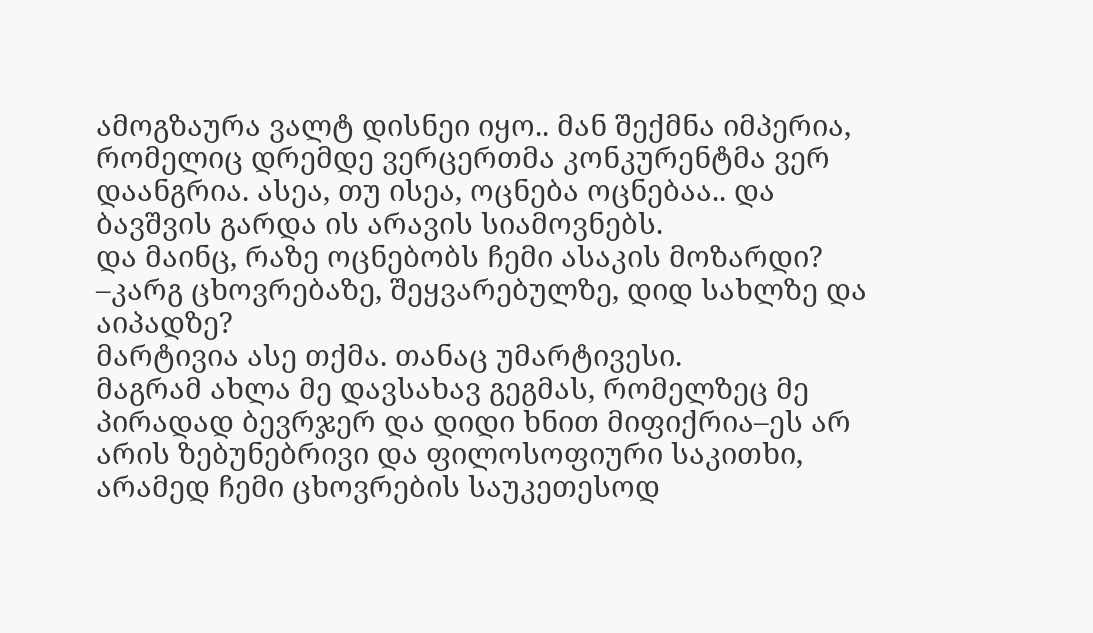ამოგზაურა ვალტ დისნეი იყო.. მან შექმნა იმპერია, რომელიც დრემდე ვერცერთმა კონკურენტმა ვერ დაანგრია. ასეა, თუ ისეა, ოცნება ოცნებაა.. და ბავშვის გარდა ის არავის სიამოვნებს.
და მაინც, რაზე ოცნებობს ჩემი ასაკის მოზარდი? –კარგ ცხოვრებაზე, შეყვარებულზე, დიდ სახლზე და აიპადზე?
მარტივია ასე თქმა. თანაც უმარტივესი.
მაგრამ ახლა მე დავსახავ გეგმას, რომელზეც მე პირადად ბევრჯერ და დიდი ხნით მიფიქრია–ეს არ არის ზებუნებრივი და ფილოსოფიური საკითხი,  არამედ ჩემი ცხოვრების საუკეთესოდ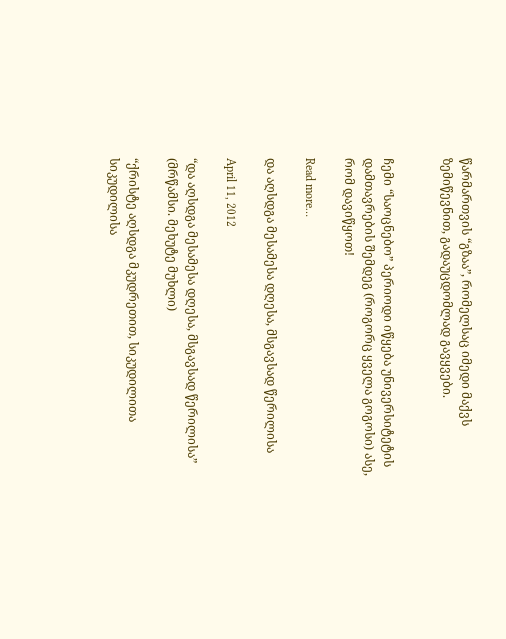წარმართვის “გზაა”, რომელსაც იმედი მაქვს ზემიწევნით, გადაუცდომლად გავყვები.


ჩემი “საოცნებო” პერიოდი იწყება უნივერსიტეტის დამთავრების შემდეგ (როგორც ყველა გოგოსი) ასე, რომ დავიწყოთ!

Read more…

და აღსდგა მესამესა დღესა, მსგავსად წერილისა

April 11, 2012

“და აღსდგა მესამესა დღესა, მსგავსად წერილისა” (მრწამსი. მეხუტე მუხლი)

“ქრისტე აღსდგა მკუდრეთით, სიკუდილითა სიკუდილისა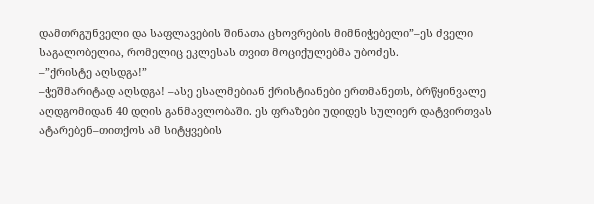დამთრგუნველი და საფლავების შინათა ცხოვრების მიმნიჭებელი”–ეს ძველი საგალობელია, რომელიც ეკლესას თვით მოციქულებმა უბოძეს.
–”ქრისტე აღსდგა!”
–ჭეშმარიტად აღსდგა! –ასე ესალმებიან ქრისტიანები ერთმანეთს, ბრწყინვალე აღდგომიდან 40 დღის განმავლობაში. ეს ფრაზები უდიდეს სულიერ დატვირთვას ატარებენ–თითქოს ამ სიტყვების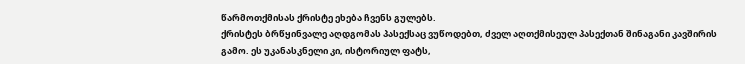წარმოთქმისას ქრისტე ეხება ჩვენს გულებს.
ქრისტეს ბრწყინვალე აღდგომას პასექსაც ვუწოდებთ, ძველ აღთქმისეულ პასექთან შინაგანი კავშირის გამო. ეს უკანასკნელი კი, ისტორიულ ფატს,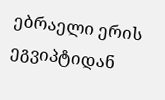ებრაელი ერის ეგვიპტიდან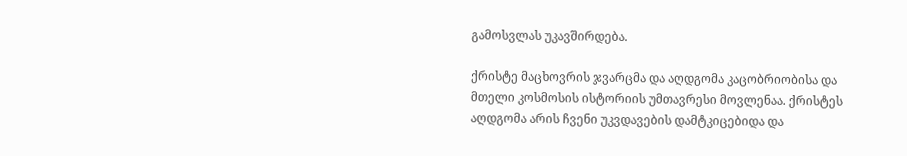გამოსვლას უკავშირდება.

ქრისტე მაცხოვრის ჯვარცმა და აღდგომა კაცობრიობისა და მთელი კოსმოსის ისტორიის უმთავრესი მოვლენაა. ქრისტეს აღდგომა არის ჩვენი უკვდავების დამტკიცებიდა და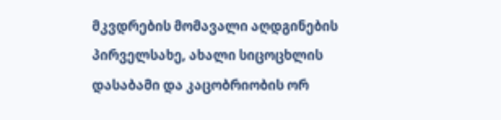მკვდრების მომავალი აღდგინების პირველსახე, ახალი სიცოცხლის დასაბამი და კაცობრიობის ორ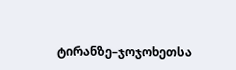ტირანზე–ჯოჯოხეთსა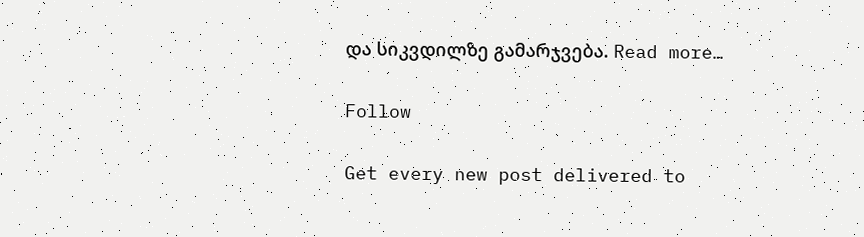და სიკვდილზე გამარჯვება. Read more…

Follow

Get every new post delivered to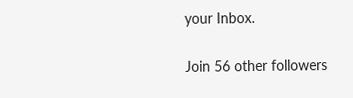your Inbox.

Join 56 other followers